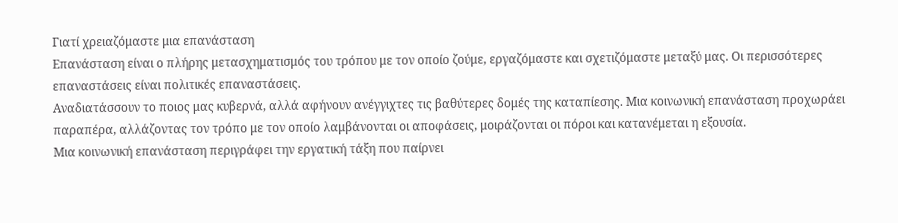Γιατί χρειαζόμαστε μια επανάσταση
Επανάσταση είναι ο πλήρης μετασχηματισμός του τρόπου με τον οποίο ζούμε, εργαζόμαστε και σχετιζόμαστε μεταξύ μας. Οι περισσότερες επαναστάσεις είναι πολιτικές επαναστάσεις.
Αναδιατάσσουν το ποιος μας κυβερνά, αλλά αφήνουν ανέγγιχτες τις βαθύτερες δομές της καταπίεσης. Μια κοινωνική επανάσταση προχωράει παραπέρα, αλλάζοντας τον τρόπο με τον οποίο λαμβάνονται οι αποφάσεις, μοιράζονται οι πόροι και κατανέμεται η εξουσία.
Μια κοινωνική επανάσταση περιγράφει την εργατική τάξη που παίρνει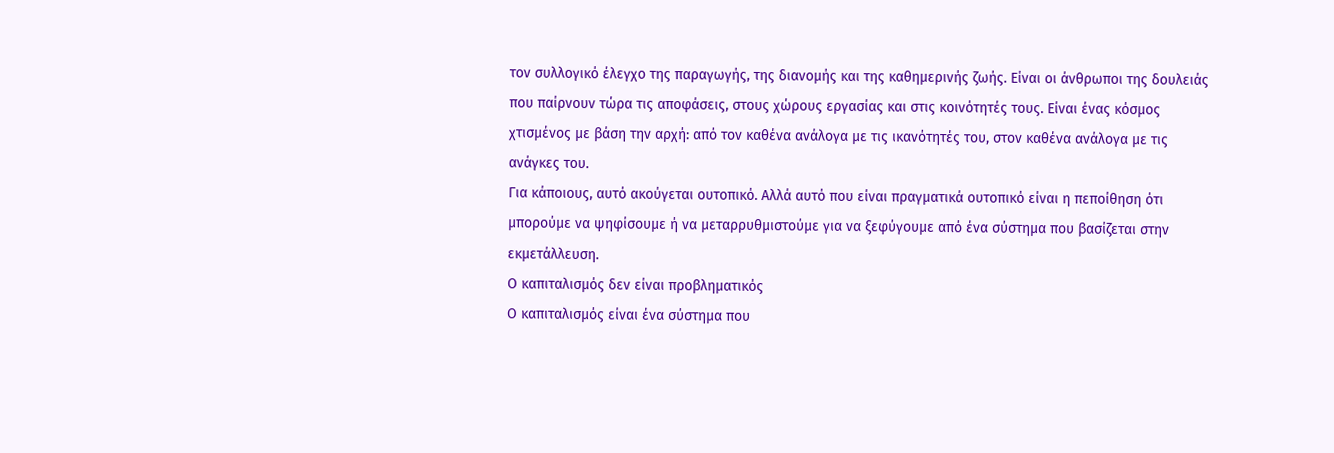τον συλλογικό έλεγχο της παραγωγής, της διανομής και της καθημερινής ζωής. Είναι οι άνθρωποι της δουλειάς που παίρνουν τώρα τις αποφάσεις, στους χώρους εργασίας και στις κοινότητές τους. Είναι ένας κόσμος χτισμένος με βάση την αρχή: από τον καθένα ανάλογα με τις ικανότητές του, στον καθένα ανάλογα με τις ανάγκες του.
Για κάποιους, αυτό ακούγεται ουτοπικό. Αλλά αυτό που είναι πραγματικά ουτοπικό είναι η πεποίθηση ότι μπορούμε να ψηφίσουμε ή να μεταρρυθμιστούμε για να ξεφύγουμε από ένα σύστημα που βασίζεται στην εκμετάλλευση.
Ο καπιταλισμός δεν είναι προβληματικός
Ο καπιταλισμός είναι ένα σύστημα που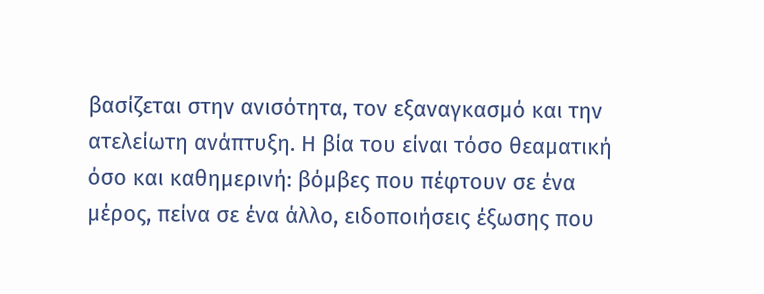βασίζεται στην ανισότητα, τον εξαναγκασμό και την ατελείωτη ανάπτυξη. Η βία του είναι τόσο θεαματική όσο και καθημερινή: βόμβες που πέφτουν σε ένα μέρος, πείνα σε ένα άλλο, ειδοποιήσεις έξωσης που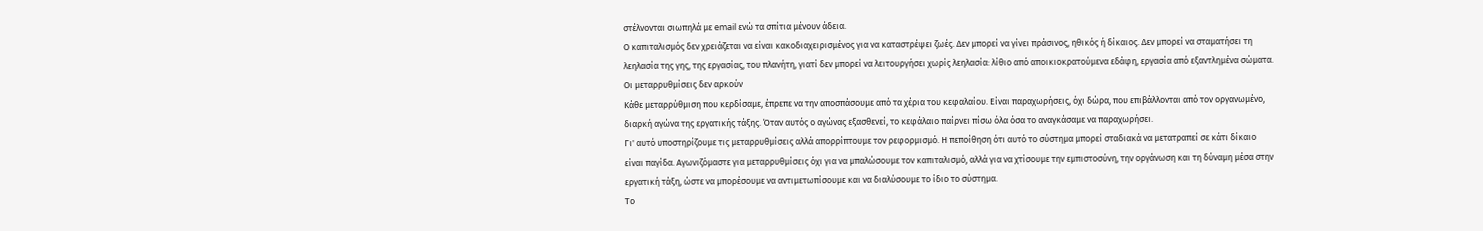στέλνονται σιωπηλά με email ενώ τα σπίτια μένουν άδεια.
Ο καπιταλισμός δεν χρειάζεται να είναι κακοδιαχειρισμένος για να καταστρέψει ζωές. Δεν μπορεί να γίνει πράσινος, ηθικός ή δίκαιος. Δεν μπορεί να σταματήσει τη λεηλασία της γης, της εργασίας, του πλανήτη, γιατί δεν μπορεί να λειτουργήσει χωρίς λεηλασία: λίθιο από αποικιοκρατούμενα εδάφη, εργασία από εξαντλημένα σώματα.
Οι μεταρρυθμίσεις δεν αρκούν
Κάθε μεταρρύθμιση που κερδίσαμε, έπρεπε να την αποσπάσουμε από τα χέρια του κεφαλαίου. Είναι παραχωρήσεις, όχι δώρα, που επιβάλλονται από τον οργανωμένο, διαρκή αγώνα της εργατικής τάξης. Όταν αυτός ο αγώνας εξασθενεί, το κεφάλαιο παίρνει πίσω όλα όσα το αναγκάσαμε να παραχωρήσει.
Γι' αυτό υποστηρίζουμε τις μεταρρυθμίσεις αλλά απορρίπτουμε τον ρεφορμισμό. Η πεποίθηση ότι αυτό το σύστημα μπορεί σταδιακά να μετατραπεί σε κάτι δίκαιο είναι παγίδα. Αγωνιζόμαστε για μεταρρυθμίσεις όχι για να μπαλώσουμε τον καπιταλισμό, αλλά για να χτίσουμε την εμπιστοσύνη, την οργάνωση και τη δύναμη μέσα στην εργατική τάξη, ώστε να μπορέσουμε να αντιμετωπίσουμε και να διαλύσουμε το ίδιο το σύστημα.
Το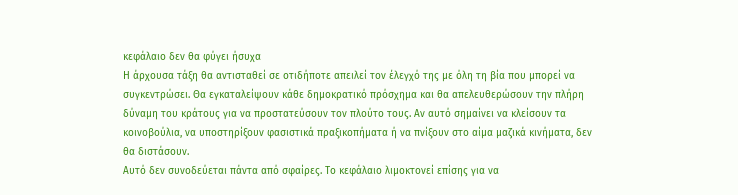κεφάλαιο δεν θα φύγει ήσυχα
Η άρχουσα τάξη θα αντισταθεί σε οτιδήποτε απειλεί τον έλεγχό της με όλη τη βία που μπορεί να συγκεντρώσει. Θα εγκαταλείψουν κάθε δημοκρατικό πρόσχημα και θα απελευθερώσουν την πλήρη δύναμη του κράτους για να προστατεύσουν τον πλούτο τους. Αν αυτό σημαίνει να κλείσουν τα κοινοβούλια, να υποστηρίξουν φασιστικά πραξικοπήματα ή να πνίξουν στο αίμα μαζικά κινήματα, δεν θα διστάσουν.
Αυτό δεν συνοδεύεται πάντα από σφαίρες. Το κεφάλαιο λιμοκτονεί επίσης για να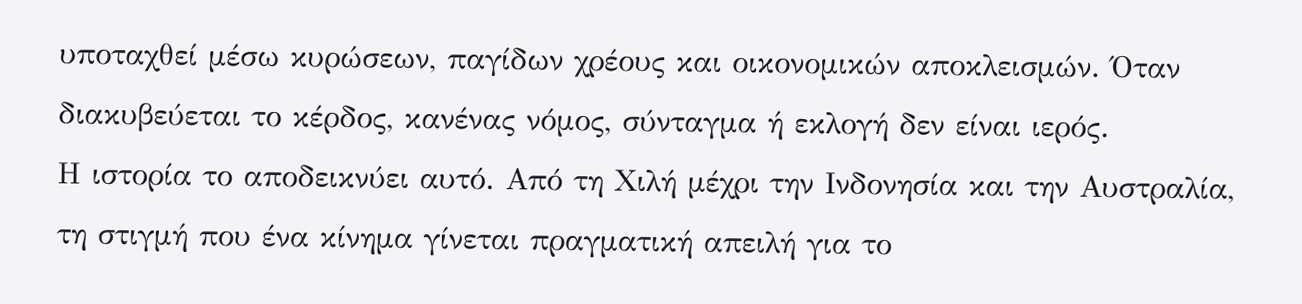υποταχθεί μέσω κυρώσεων, παγίδων χρέους και οικονομικών αποκλεισμών. Όταν διακυβεύεται το κέρδος, κανένας νόμος, σύνταγμα ή εκλογή δεν είναι ιερός.
Η ιστορία το αποδεικνύει αυτό. Από τη Χιλή μέχρι την Ινδονησία και την Αυστραλία, τη στιγμή που ένα κίνημα γίνεται πραγματική απειλή για το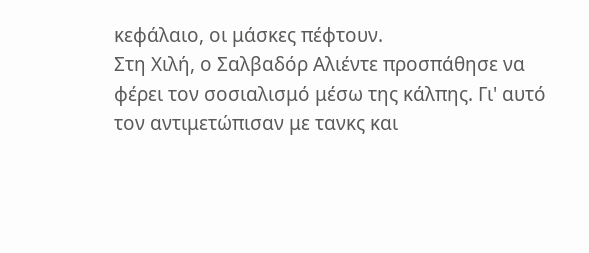κεφάλαιο, οι μάσκες πέφτουν.
Στη Χιλή, ο Σαλβαδόρ Αλιέντε προσπάθησε να φέρει τον σοσιαλισμό μέσω της κάλπης. Γι' αυτό τον αντιμετώπισαν με τανκς και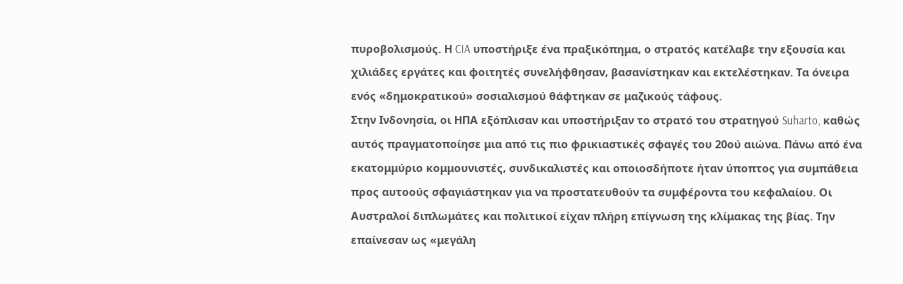πυροβολισμούς. Η CIA υποστήριξε ένα πραξικόπημα, ο στρατός κατέλαβε την εξουσία και χιλιάδες εργάτες και φοιτητές συνελήφθησαν, βασανίστηκαν και εκτελέστηκαν. Τα όνειρα ενός «δημοκρατικού» σοσιαλισμού θάφτηκαν σε μαζικούς τάφους.
Στην Ινδονησία, οι ΗΠΑ εξόπλισαν και υποστήριξαν το στρατό του στρατηγού Suharto, καθώς αυτός πραγματοποίησε μια από τις πιο φρικιαστικές σφαγές του 20ού αιώνα. Πάνω από ένα εκατομμύριο κομμουνιστές, συνδικαλιστές και οποιοσδήποτε ήταν ύποπτος για συμπάθεια προς αυτοούς σφαγιάστηκαν για να προστατευθούν τα συμφέροντα του κεφαλαίου. Οι Αυστραλοί διπλωμάτες και πολιτικοί είχαν πλήρη επίγνωση της κλίμακας της βίας. Την επαίνεσαν ως «μεγάλη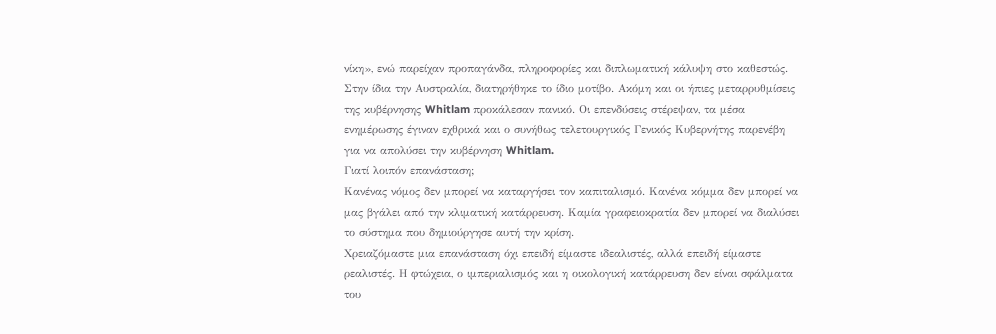νίκη», ενώ παρείχαν προπαγάνδα, πληροφορίες και διπλωματική κάλυψη στο καθεστώς.
Στην ίδια την Αυστραλία, διατηρήθηκε το ίδιο μοτίβο. Ακόμη και οι ήπιες μεταρρυθμίσεις της κυβέρνησης Whitlam προκάλεσαν πανικό. Οι επενδύσεις στέρεψαν, τα μέσα ενημέρωσης έγιναν εχθρικά και ο συνήθως τελετουργικός Γενικός Κυβερνήτης παρενέβη για να απολύσει την κυβέρνηση Whitlam.
Γιατί λοιπόν επανάσταση;
Κανένας νόμος δεν μπορεί να καταργήσει τον καπιταλισμό. Κανένα κόμμα δεν μπορεί να μας βγάλει από την κλιματική κατάρρευση. Καμία γραφειοκρατία δεν μπορεί να διαλύσει το σύστημα που δημιούργησε αυτή την κρίση.
Χρειαζόμαστε μια επανάσταση όχι επειδή είμαστε ιδεαλιστές, αλλά επειδή είμαστε ρεαλιστές. Η φτώχεια, ο ιμπεριαλισμός και η οικολογική κατάρρευση δεν είναι σφάλματα του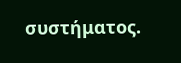συστήματος.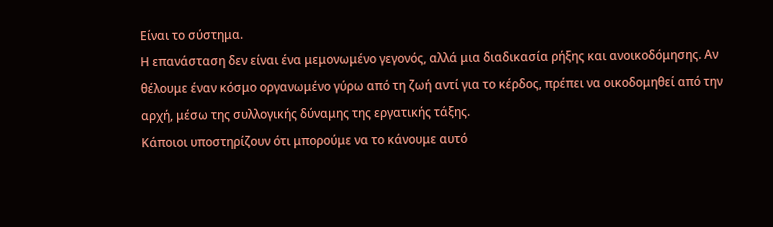Είναι το σύστημα.
Η επανάσταση δεν είναι ένα μεμονωμένο γεγονός, αλλά μια διαδικασία ρήξης και ανοικοδόμησης. Αν θέλουμε έναν κόσμο οργανωμένο γύρω από τη ζωή αντί για το κέρδος, πρέπει να οικοδομηθεί από την αρχή, μέσω της συλλογικής δύναμης της εργατικής τάξης.
Κάποιοι υποστηρίζουν ότι μπορούμε να το κάνουμε αυτό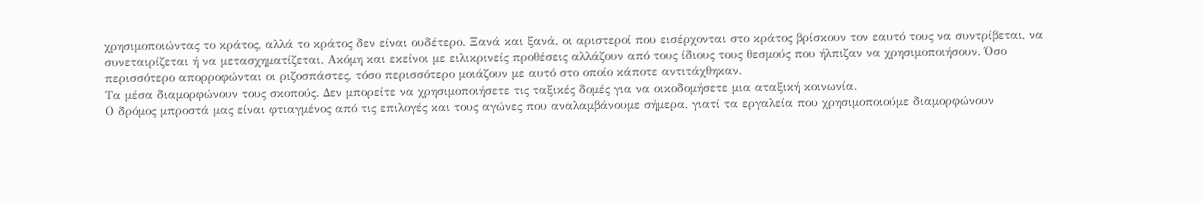χρησιμοποιώντας το κράτος, αλλά το κράτος δεν είναι ουδέτερο. Ξανά και ξανά, οι αριστεροί που εισέρχονται στο κράτος βρίσκουν τον εαυτό τους να συντρίβεται, να συνεταιρίζεται ή να μετασχηματίζεται. Ακόμη και εκείνοι με ειλικρινείς προθέσεις αλλάζουν από τους ίδιους τους θεσμούς που ήλπιζαν να χρησιμοποιήσουν. Όσο περισσότερο απορροφώνται οι ριζοσπάστες, τόσο περισσότερο μοιάζουν με αυτό στο οποίο κάποτε αντιτάχθηκαν.
Τα μέσα διαμορφώνουν τους σκοπούς. Δεν μπορείτε να χρησιμοποιήσετε τις ταξικές δομές για να οικοδομήσετε μια αταξική κοινωνία.
Ο δρόμος μπροστά μας είναι φτιαγμένος από τις επιλογές και τους αγώνες που αναλαμβάνουμε σήμερα, γιατί τα εργαλεία που χρησιμοποιούμε διαμορφώνουν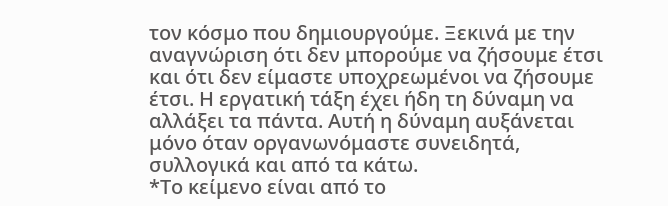τον κόσμο που δημιουργούμε. Ξεκινά με την αναγνώριση ότι δεν μπορούμε να ζήσουμε έτσι και ότι δεν είμαστε υποχρεωμένοι να ζήσουμε έτσι. Η εργατική τάξη έχει ήδη τη δύναμη να αλλάξει τα πάντα. Αυτή η δύναμη αυξάνεται μόνο όταν οργανωνόμαστε συνειδητά, συλλογικά και από τα κάτω.
*Το κείμενο είναι από το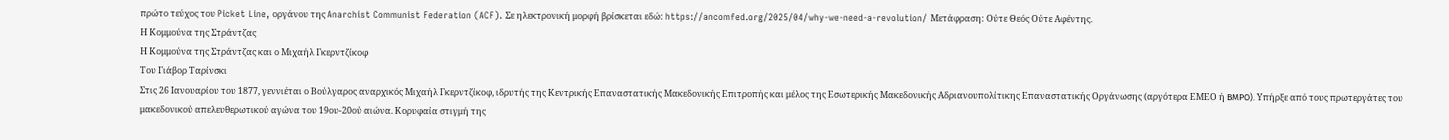πρώτο τεύχος του Picket Line, οργάνου της Anarchist Communist Federation (ACF). Σε ηλεκτρονική μορφή βρίσκεται εδώ: https://ancomfed.org/2025/04/why-we-need-a-revolution/ Μετάφραση: Ούτε Θεός Ούτε Αφέντης.
Η Κομμούνα της Στράντζας
Η Κομμούνα της Στράντζας και ο Μιχαήλ Γκερντζίκοφ
Του Γιάβορ Ταρίνσκι
Στις 26 Ιανουαρίου του 1877, γεννιέται ο Βούλγαρος αναρχικός Μιχαήλ Γκερντζίκοφ, ιδρυτής της Κεντρικής Επαναστατικής Μακεδονικής Επιτροπής και μέλος της Εσωτερικής Μακεδονικής Αδριανουπολίτικης Επαναστατικής Οργάνωσης (αργότερα ΕΜΕΟ ή ВМРО). Υπήρξε από τους πρωτεργάτες του μακεδονικού απελευθερωτικoύ αγώνα του 19ου-20ού αιώνα. Κορυφαία στιγμή της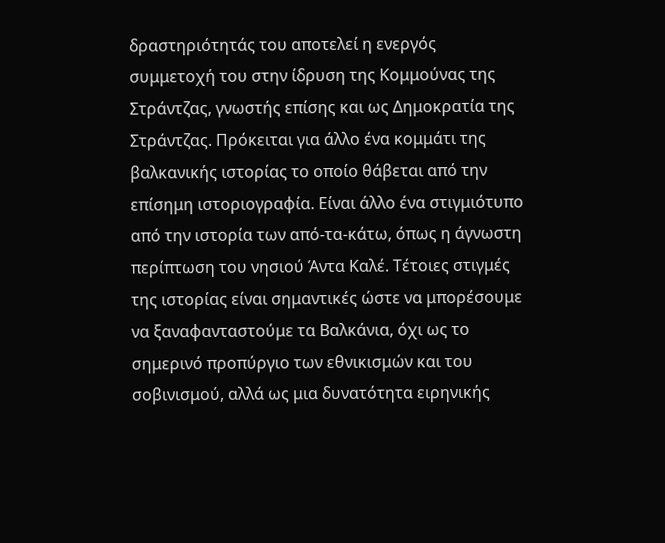δραστηριότητάς του αποτελεί η ενεργός συμμετοχή του στην ίδρυση της Κομμούνας της Στράντζας, γνωστής επίσης και ως Δημοκρατία της Στράντζας. Πρόκειται για άλλο ένα κομμάτι της βαλκανικής ιστορίας το οποίο θάβεται από την επίσημη ιστοριογραφία. Είναι άλλο ένα στιγμιότυπο από την ιστορία των από-τα-κάτω, όπως η άγνωστη περίπτωση του νησιού Άντα Καλέ. Τέτοιες στιγμές της ιστορίας είναι σημαντικές ώστε να μπορέσουμε να ξαναφανταστούμε τα Βαλκάνια, όχι ως το σημερινό προπύργιο των εθνικισμών και του σοβινισμού, αλλά ως μια δυνατότητα ειρηνικής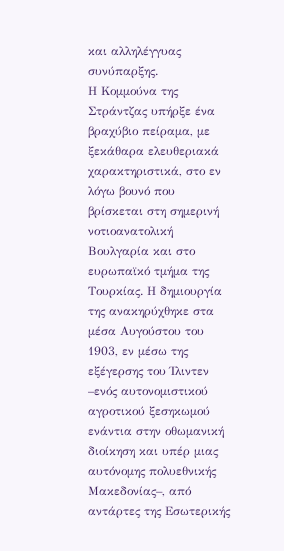και αλληλέγγυας συνύπαρξης.
Η Κομμούνα της Στράντζας υπήρξε ένα βραχύβιο πείραμα, με ξεκάθαρα ελευθεριακά χαρακτηριστικά, στο εν λόγω βουνό που βρίσκεται στη σημερινή νοτιοανατολική Βουλγαρία και στο ευρωπαϊκό τμήμα της Τουρκίας. Η δημιουργία της ανακηρύχθηκε στα μέσα Αυγούστου του 1903, εν μέσω της εξέγερσης του Ίλιντεν –ενός αυτονομιστικού αγροτικού ξεσηκωμού ενάντια στην οθωμανική διοίκηση και υπέρ μιας αυτόνομης πολυεθνικής Μακεδονίας–, από αντάρτες της Εσωτερικής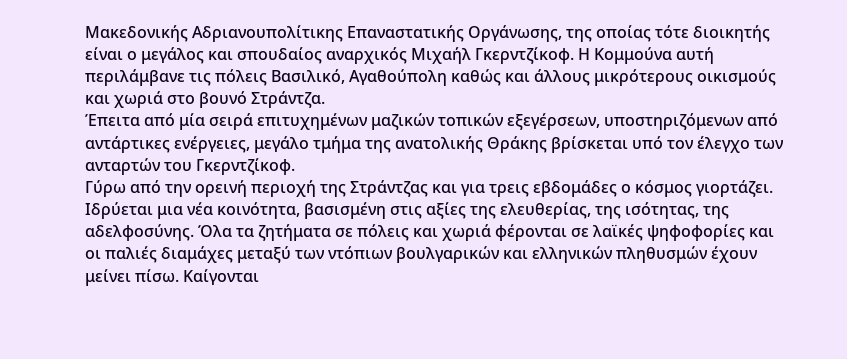Μακεδονικής Αδριανουπολίτικης Επαναστατικής Οργάνωσης, της οποίας τότε διοικητής είναι ο μεγάλος και σπουδαίος αναρχικός Μιχαήλ Γκερντζίκοφ. Η Κομμούνα αυτή περιλάμβανε τις πόλεις Βασιλικό, Αγαθούπολη καθώς και άλλους μικρότερους οικισμούς και χωριά στο βουνό Στράντζα.
Έπειτα από μία σειρά επιτυχημένων μαζικών τοπικών εξεγέρσεων, υποστηριζόμενων από αντάρτικες ενέργειες, μεγάλο τμήμα της ανατολικής Θράκης βρίσκεται υπό τον έλεγχο των ανταρτών του Γκερντζίκοφ.
Γύρω από την ορεινή περιοχή της Στράντζας και για τρεις εβδομάδες ο κόσμος γιορτάζει.
Ιδρύεται μια νέα κοινότητα, βασισμένη στις αξίες της ελευθερίας, της ισότητας, της αδελφοσύνης. Όλα τα ζητήματα σε πόλεις και χωριά φέρονται σε λαϊκές ψηφοφορίες και οι παλιές διαμάχες μεταξύ των ντόπιων βουλγαρικών και ελληνικών πληθυσμών έχουν μείνει πίσω. Καίγονται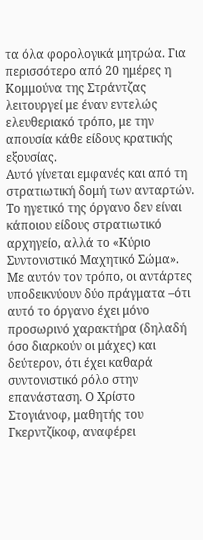τα όλα φορολογικά μητρώα. Για περισσότερο από 20 ημέρες η Κομμούνα της Στράντζας λειτουργεί με έναν εντελώς ελευθεριακό τρόπο, με την απουσία κάθε είδους κρατικής εξουσίας.
Αυτό γίνεται εμφανές και από τη στρατιωτική δομή των ανταρτών. Το ηγετικό της όργανο δεν είναι κάποιου είδους στρατιωτικό αρχηγείο, αλλά το «Κύριο Συντονιστικό Μαχητικό Σώμα». Με αυτόν τον τρόπο, οι αντάρτες υποδεικνύουν δύο πράγματα –ότι αυτό το όργανο έχει μόνο προσωρινό χαρακτήρα (δηλαδή όσο διαρκούν οι μάχες) και δεύτερον, ότι έχει καθαρά συντονιστικό ρόλο στην επανάσταση. Ο Χρίστο Στογιάνοφ, μαθητής του Γκερντζίκοφ, αναφέρει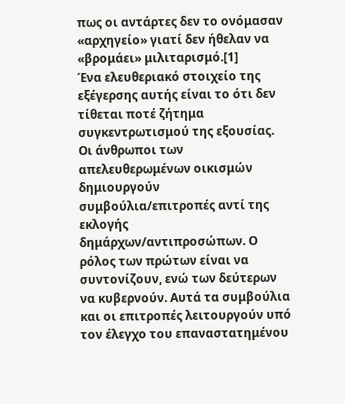πως οι αντάρτες δεν το ονόμασαν «αρχηγείο» γιατί δεν ήθελαν να «βρομάει» μιλιταρισμό.[1]
Ένα ελευθεριακό στοιχείο της εξέγερσης αυτής είναι το ότι δεν τίθεται ποτέ ζήτημα συγκεντρωτισμού της εξουσίας. Οι άνθρωποι των απελευθερωμένων οικισμών δημιουργούν συμβούλια/επιτροπές αντί της εκλογής δημάρχων/αντιπροσώπων. Ο ρόλος των πρώτων είναι να συντονίζουν, ενώ των δεύτερων να κυβερνούν. Αυτά τα συμβούλια και οι επιτροπές λειτουργούν υπό τον έλεγχο του επαναστατημένου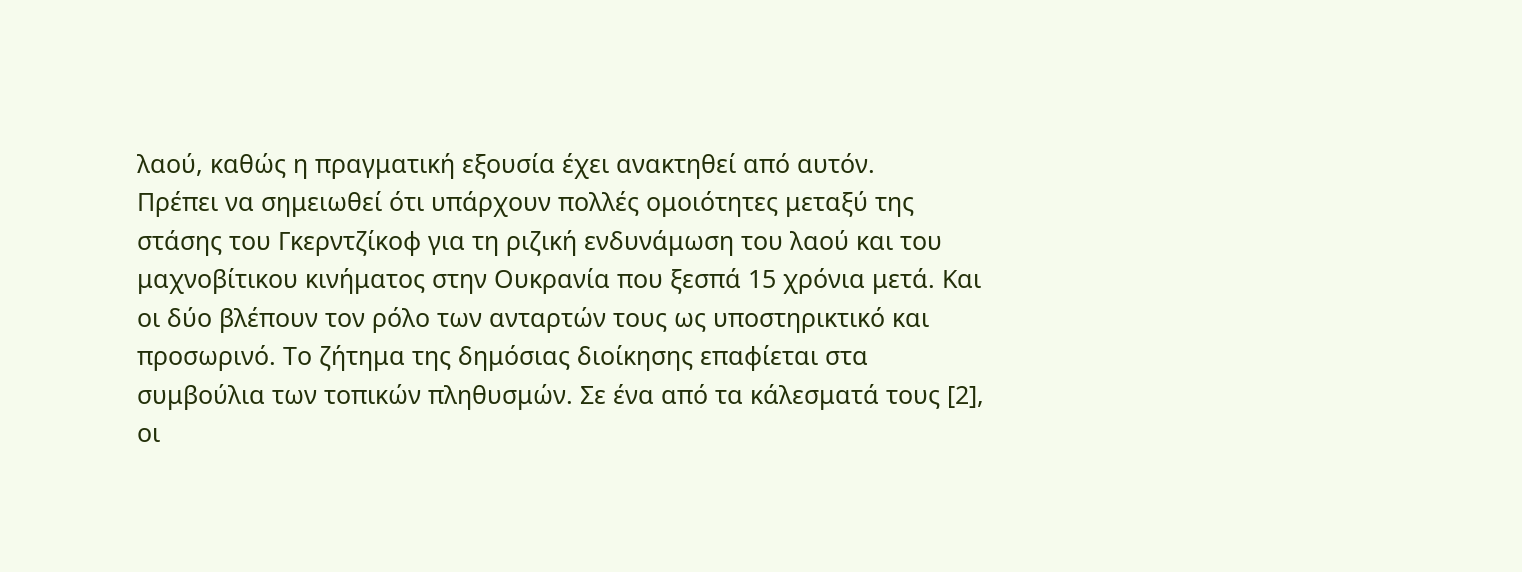λαού, καθώς η πραγματική εξουσία έχει ανακτηθεί από αυτόν.
Πρέπει να σημειωθεί ότι υπάρχουν πολλές ομοιότητες μεταξύ της στάσης του Γκερντζίκοφ για τη ριζική ενδυνάμωση του λαού και του μαχνοβίτικου κινήματος στην Ουκρανία που ξεσπά 15 χρόνια μετά. Και οι δύο βλέπουν τον ρόλο των ανταρτών τους ως υποστηρικτικό και προσωρινό. Το ζήτημα της δημόσιας διοίκησης επαφίεται στα συμβούλια των τοπικών πληθυσμών. Σε ένα από τα κάλεσματά τους [2], οι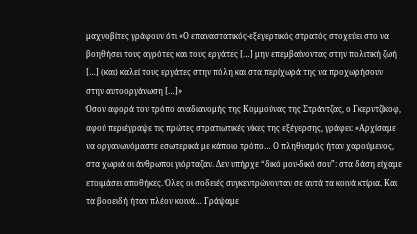μαχνοβίτες γράφουν ότι «Ο επαναστατικός-εξεγερτικός στρατός στοχεύει στο να βοηθήσει τους αγρότες και τους εργάτες […] μην επεμβαίνοντας στην πολιτική ζωή […] (και) καλεί τους εργάτες στην πόλη και στα περίχωρά της να προχωρήσουν στην αυτοοργάνωση […]»
Όσον αφορά τον τρόπο αναδιανομής της Κομμούνας της Στράντζας, ο Γκερντζίκοφ, αφού περιέγραψε τις πρώτες στρατιωτικές νίκες της εξέγερσης, γράφει: «Αρχίσαμε να οργανωνόμαστε εσωτερικά με κάποιο τρόπο… Ο πληθυσμός ήταν χαρούμενος, στα χωριά οι άνθρωποι γιόρταζαν. Δεν υπήρχε “δικό μου-δικό σου”: στα δάση είχαμε ετοιμάσει αποθήκες. Όλες οι σοδειές συγκεντρώνονταν σε αυτά τα κοινά κτίρια. Και τα βοοειδή ήταν πλέον κοινά… Γράψαμε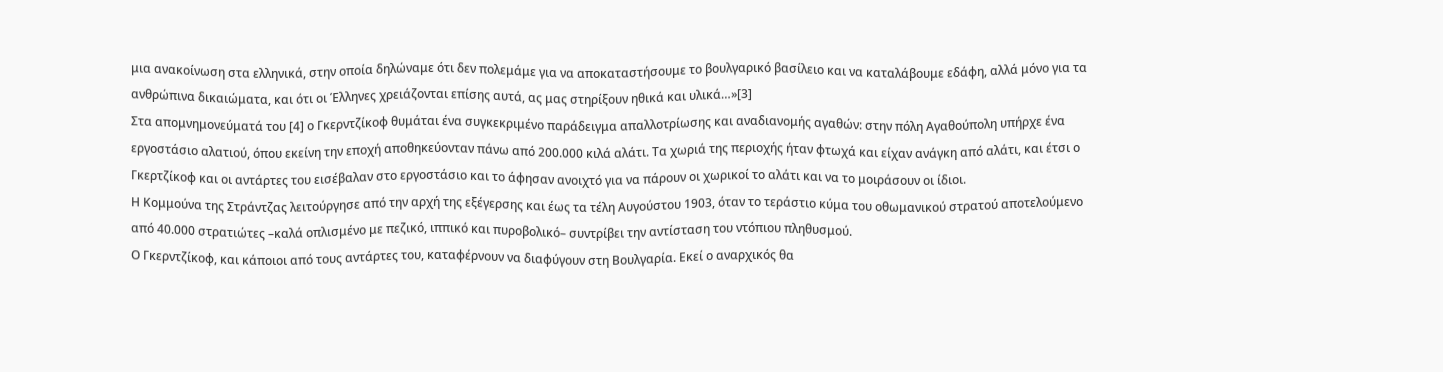μια ανακοίνωση στα ελληνικά, στην οποία δηλώναμε ότι δεν πολεμάμε για να αποκαταστήσουμε το βουλγαρικό βασίλειο και να καταλάβουμε εδάφη, αλλά μόνο για τα ανθρώπινα δικαιώματα, και ότι οι Έλληνες χρειάζονται επίσης αυτά, ας μας στηρίξουν ηθικά και υλικά…»[3]
Στα απομνημονεύματά του [4] ο Γκερντζίκοφ θυμάται ένα συγκεκριμένο παράδειγμα απαλλοτρίωσης και αναδιανομής αγαθών: στην πόλη Αγαθούπολη υπήρχε ένα εργοστάσιο αλατιού, όπου εκείνη την εποχή αποθηκεύονταν πάνω από 200.000 κιλά αλάτι. Τα χωριά της περιοχής ήταν φτωχά και είχαν ανάγκη από αλάτι, και έτσι ο Γκερτζίκοφ και οι αντάρτες του εισέβαλαν στο εργοστάσιο και το άφησαν ανοιχτό για να πάρουν οι χωρικοί το αλάτι και να το μοιράσουν οι ίδιοι.
Η Κομμούνα της Στράντζας λειτούργησε από την αρχή της εξέγερσης και έως τα τέλη Αυγούστου 1903, όταν το τεράστιο κύμα του οθωμανικού στρατού αποτελούμενο από 40.000 στρατιώτες –καλά οπλισμένο με πεζικό, ιππικό και πυροβολικό– συντρίβει την αντίσταση του ντόπιου πληθυσμού.
Ο Γκερντζίκοφ, και κάποιοι από τους αντάρτες του, καταφέρνουν να διαφύγουν στη Βουλγαρία. Εκεί ο αναρχικός θα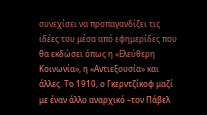συνεχίσει να προπαγανδίζει τις ιδέες του μέσα από εφημερίδες που θα εκδώσει όπως η «Ελεύθερη Κοινωνία», η «Αντιεξουσία» και άλλες. Το 1910, ο Γκερντζίκοφ μαζί με έναν άλλο αναρχικό –τον Πάβελ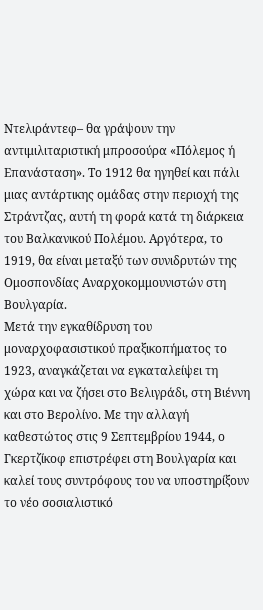Ντελιράντεφ– θα γράψουν την αντιμιλιταριστική μπροσούρα «Πόλεμος ή Επανάσταση». Το 1912 θα ηγηθεί και πάλι μιας αντάρτικης ομάδας στην περιοχή της Στράντζας, αυτή τη φορά κατά τη διάρκεια του Βαλκανικού Πολέμου. Αργότερα, το 1919, θα είναι μεταξύ των συνιδρυτών της Ομοσπονδίας Αναρχοκομμουνιστών στη Βουλγαρία.
Μετά την εγκαθίδρυση του μοναρχοφασιστικού πραξικοπήματος το 1923, αναγκάζεται να εγκαταλείψει τη χώρα και να ζήσει στο Βελιγράδι, στη Βιέννη και στο Βερολίνο. Με την αλλαγή καθεστώτος στις 9 Σεπτεμβρίου 1944, ο Γκερτζίκοφ επιστρέφει στη Βουλγαρία και καλεί τους συντρόφους του να υποστηρίξουν το νέο σοσιαλιστικό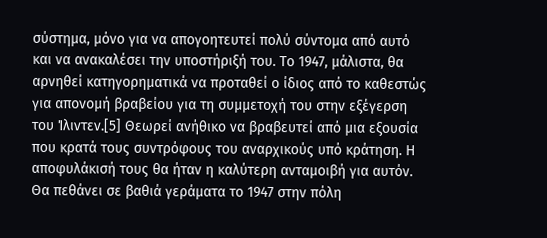σύστημα, μόνο για να απογοητευτεί πολύ σύντομα από αυτό και να ανακαλέσει την υποστήριξή του. Το 1947, μάλιστα, θα αρνηθεί κατηγορηματικά να προταθεί ο ίδιος από το καθεστώς για απονομή βραβείου για τη συμμετοχή του στην εξέγερση του Ίλιντεν.[5] Θεωρεί ανήθικο να βραβευτεί από μια εξουσία που κρατά τους συντρόφους του αναρχικούς υπό κράτηση. Η αποφυλάκισή τους θα ήταν η καλύτερη ανταμοιβή για αυτόν. Θα πεθάνει σε βαθιά γεράματα το 1947 στην πόλη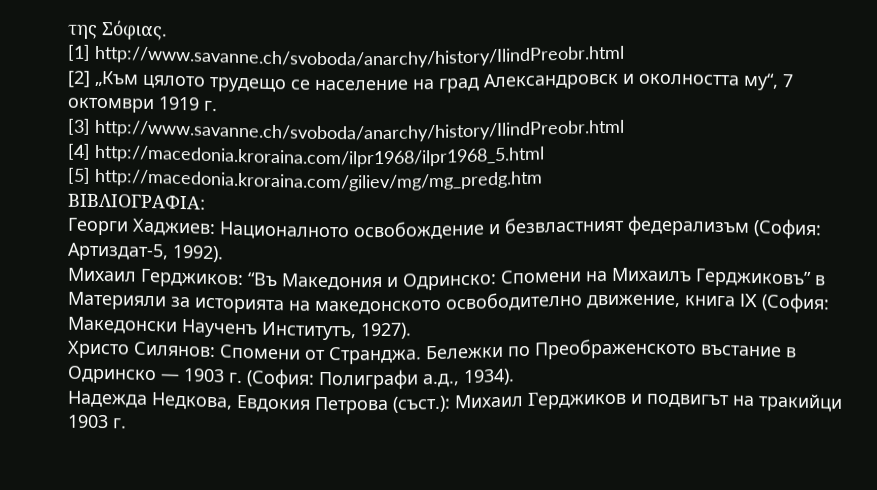της Σόφιας.
[1] http://www.savanne.ch/svoboda/anarchy/history/IlindPreobr.html
[2] „Към цялото трудещо се население на град Александровск и околността му“, 7 октомври 1919 г.
[3] http://www.savanne.ch/svoboda/anarchy/history/IlindPreobr.html
[4] http://macedonia.kroraina.com/ilpr1968/ilpr1968_5.html
[5] http://macedonia.kroraina.com/giliev/mg/mg_predg.htm
ΒΙΒΛΙΟΓΡΑΦΙΑ:
Георги Хаджиев: Националното освобождение и безвластният федерализъм (София: Артиздат-5, 1992).
Михаил Герджиков: “Въ Македония и Одринско: Спомени на Михаилъ Герджиковъ” в Материяли за историята на македонското освободително движение, книга IX (София: Македонски Наученъ Институтъ, 1927).
Христо Силянов: Спомени от Странджа. Бележки по Преображенското въстание в Одринско — 1903 г. (София: Полиграфи а.д., 1934).
Надежда Недкова, Евдокия Петрова (съст.): Михаил Γерджиков и подвигът на тракийци 1903 г.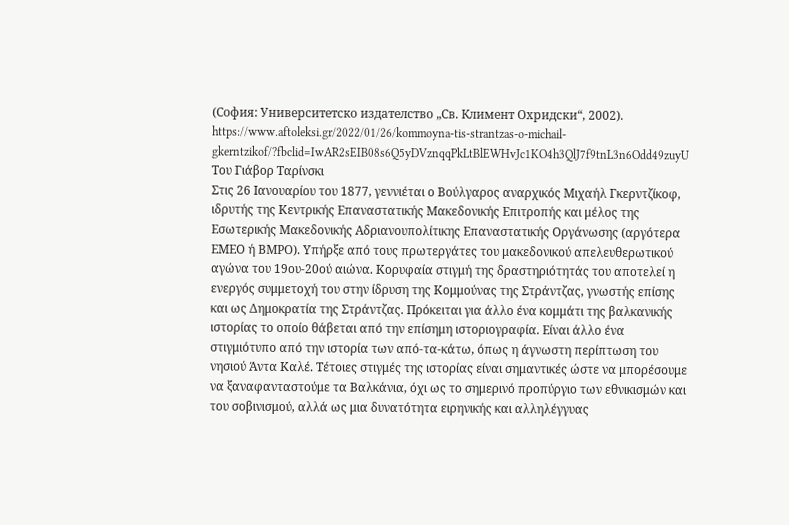(София: Университетско издателство „Св. Климент Охридски“, 2002).
https://www.aftoleksi.gr/2022/01/26/kommoyna-tis-strantzas-o-michail-gkerntzikof/?fbclid=IwAR2sEIB08s6Q5yDVznqqPkLtBlEWHvJc1KO4h3QlJ7f9tnL3n6Odd49zuyU
Του Γιάβορ Ταρίνσκι
Στις 26 Ιανουαρίου του 1877, γεννιέται ο Βούλγαρος αναρχικός Μιχαήλ Γκερντζίκοφ, ιδρυτής της Κεντρικής Επαναστατικής Μακεδονικής Επιτροπής και μέλος της Εσωτερικής Μακεδονικής Αδριανουπολίτικης Επαναστατικής Οργάνωσης (αργότερα ΕΜΕΟ ή ВМРО). Υπήρξε από τους πρωτεργάτες του μακεδονικού απελευθερωτικoύ αγώνα του 19ου-20ού αιώνα. Κορυφαία στιγμή της δραστηριότητάς του αποτελεί η ενεργός συμμετοχή του στην ίδρυση της Κομμούνας της Στράντζας, γνωστής επίσης και ως Δημοκρατία της Στράντζας. Πρόκειται για άλλο ένα κομμάτι της βαλκανικής ιστορίας το οποίο θάβεται από την επίσημη ιστοριογραφία. Είναι άλλο ένα στιγμιότυπο από την ιστορία των από-τα-κάτω, όπως η άγνωστη περίπτωση του νησιού Άντα Καλέ. Τέτοιες στιγμές της ιστορίας είναι σημαντικές ώστε να μπορέσουμε να ξαναφανταστούμε τα Βαλκάνια, όχι ως το σημερινό προπύργιο των εθνικισμών και του σοβινισμού, αλλά ως μια δυνατότητα ειρηνικής και αλληλέγγυας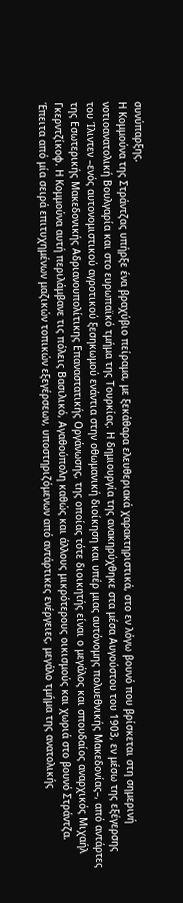συνύπαρξης.
Η Κομμούνα της Στράντζας υπήρξε ένα βραχύβιο πείραμα, με ξεκάθαρα ελευθεριακά χαρακτηριστικά, στο εν λόγω βουνό που βρίσκεται στη σημερινή νοτιοανατολική Βουλγαρία και στο ευρωπαϊκό τμήμα της Τουρκίας. Η δημιουργία της ανακηρύχθηκε στα μέσα Αυγούστου του 1903, εν μέσω της εξέγερσης του Ίλιντεν –ενός αυτονομιστικού αγροτικού ξεσηκωμού ενάντια στην οθωμανική διοίκηση και υπέρ μιας αυτόνομης πολυεθνικής Μακεδονίας–, από αντάρτες της Εσωτερικής Μακεδονικής Αδριανουπολίτικης Επαναστατικής Οργάνωσης, της οποίας τότε διοικητής είναι ο μεγάλος και σπουδαίος αναρχικός Μιχαήλ Γκερντζίκοφ. Η Κομμούνα αυτή περιλάμβανε τις πόλεις Βασιλικό, Αγαθούπολη καθώς και άλλους μικρότερους οικισμούς και χωριά στο βουνό Στράντζα.
Έπειτα από μία σειρά επιτυχημένων μαζικών τοπικών εξεγέρσεων, υποστηριζόμενων από αντάρτικες ενέργειες, μεγάλο τμήμα της ανατολικής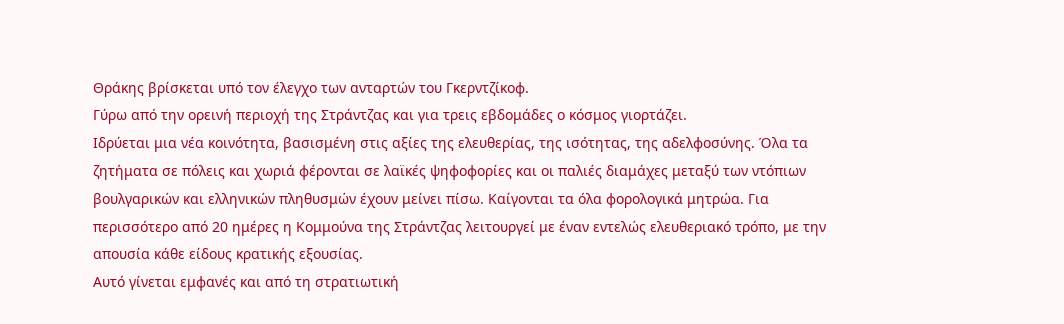Θράκης βρίσκεται υπό τον έλεγχο των ανταρτών του Γκερντζίκοφ.
Γύρω από την ορεινή περιοχή της Στράντζας και για τρεις εβδομάδες ο κόσμος γιορτάζει.
Ιδρύεται μια νέα κοινότητα, βασισμένη στις αξίες της ελευθερίας, της ισότητας, της αδελφοσύνης. Όλα τα ζητήματα σε πόλεις και χωριά φέρονται σε λαϊκές ψηφοφορίες και οι παλιές διαμάχες μεταξύ των ντόπιων βουλγαρικών και ελληνικών πληθυσμών έχουν μείνει πίσω. Καίγονται τα όλα φορολογικά μητρώα. Για περισσότερο από 20 ημέρες η Κομμούνα της Στράντζας λειτουργεί με έναν εντελώς ελευθεριακό τρόπο, με την απουσία κάθε είδους κρατικής εξουσίας.
Αυτό γίνεται εμφανές και από τη στρατιωτική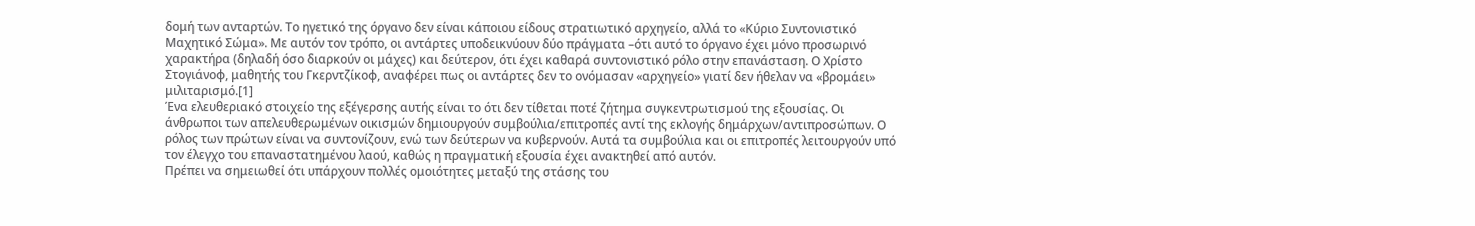δομή των ανταρτών. Το ηγετικό της όργανο δεν είναι κάποιου είδους στρατιωτικό αρχηγείο, αλλά το «Κύριο Συντονιστικό Μαχητικό Σώμα». Με αυτόν τον τρόπο, οι αντάρτες υποδεικνύουν δύο πράγματα –ότι αυτό το όργανο έχει μόνο προσωρινό χαρακτήρα (δηλαδή όσο διαρκούν οι μάχες) και δεύτερον, ότι έχει καθαρά συντονιστικό ρόλο στην επανάσταση. Ο Χρίστο Στογιάνοφ, μαθητής του Γκερντζίκοφ, αναφέρει πως οι αντάρτες δεν το ονόμασαν «αρχηγείο» γιατί δεν ήθελαν να «βρομάει» μιλιταρισμό.[1]
Ένα ελευθεριακό στοιχείο της εξέγερσης αυτής είναι το ότι δεν τίθεται ποτέ ζήτημα συγκεντρωτισμού της εξουσίας. Οι άνθρωποι των απελευθερωμένων οικισμών δημιουργούν συμβούλια/επιτροπές αντί της εκλογής δημάρχων/αντιπροσώπων. Ο ρόλος των πρώτων είναι να συντονίζουν, ενώ των δεύτερων να κυβερνούν. Αυτά τα συμβούλια και οι επιτροπές λειτουργούν υπό τον έλεγχο του επαναστατημένου λαού, καθώς η πραγματική εξουσία έχει ανακτηθεί από αυτόν.
Πρέπει να σημειωθεί ότι υπάρχουν πολλές ομοιότητες μεταξύ της στάσης του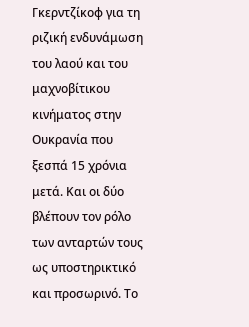Γκερντζίκοφ για τη ριζική ενδυνάμωση του λαού και του μαχνοβίτικου κινήματος στην Ουκρανία που ξεσπά 15 χρόνια μετά. Και οι δύο βλέπουν τον ρόλο των ανταρτών τους ως υποστηρικτικό και προσωρινό. Το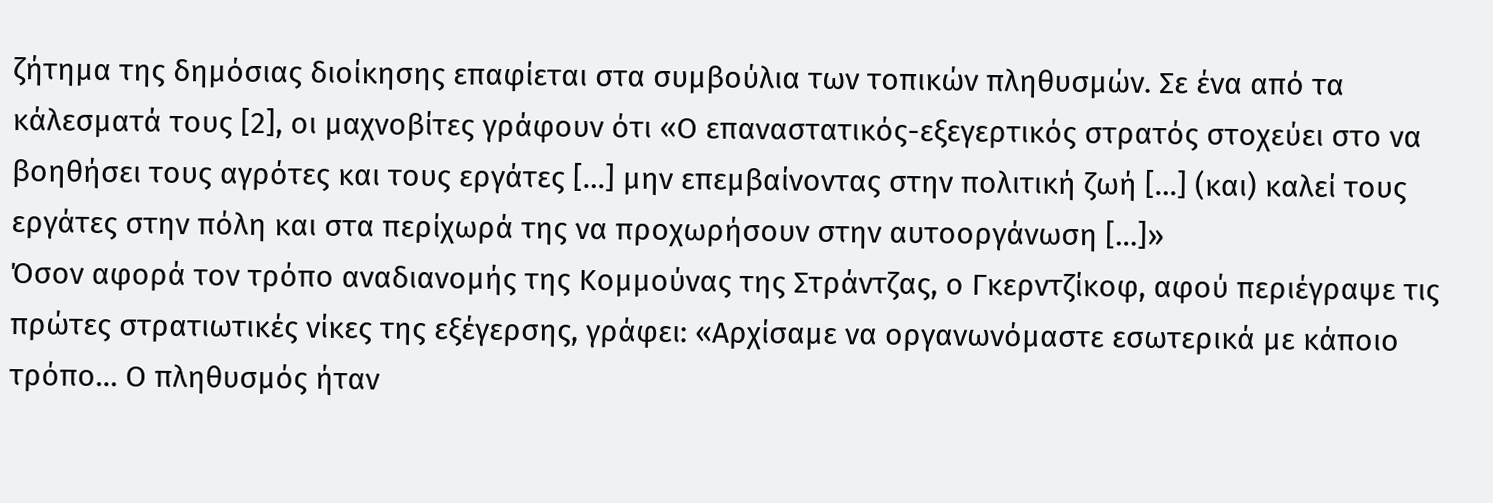ζήτημα της δημόσιας διοίκησης επαφίεται στα συμβούλια των τοπικών πληθυσμών. Σε ένα από τα κάλεσματά τους [2], οι μαχνοβίτες γράφουν ότι «Ο επαναστατικός-εξεγερτικός στρατός στοχεύει στο να βοηθήσει τους αγρότες και τους εργάτες […] μην επεμβαίνοντας στην πολιτική ζωή […] (και) καλεί τους εργάτες στην πόλη και στα περίχωρά της να προχωρήσουν στην αυτοοργάνωση […]»
Όσον αφορά τον τρόπο αναδιανομής της Κομμούνας της Στράντζας, ο Γκερντζίκοφ, αφού περιέγραψε τις πρώτες στρατιωτικές νίκες της εξέγερσης, γράφει: «Αρχίσαμε να οργανωνόμαστε εσωτερικά με κάποιο τρόπο… Ο πληθυσμός ήταν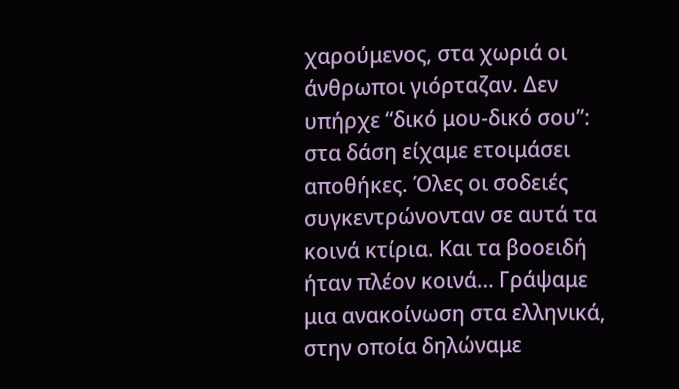χαρούμενος, στα χωριά οι άνθρωποι γιόρταζαν. Δεν υπήρχε “δικό μου-δικό σου”: στα δάση είχαμε ετοιμάσει αποθήκες. Όλες οι σοδειές συγκεντρώνονταν σε αυτά τα κοινά κτίρια. Και τα βοοειδή ήταν πλέον κοινά… Γράψαμε μια ανακοίνωση στα ελληνικά, στην οποία δηλώναμε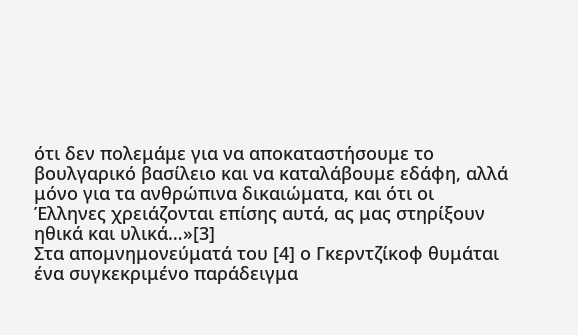ότι δεν πολεμάμε για να αποκαταστήσουμε το βουλγαρικό βασίλειο και να καταλάβουμε εδάφη, αλλά μόνο για τα ανθρώπινα δικαιώματα, και ότι οι Έλληνες χρειάζονται επίσης αυτά, ας μας στηρίξουν ηθικά και υλικά…»[3]
Στα απομνημονεύματά του [4] ο Γκερντζίκοφ θυμάται ένα συγκεκριμένο παράδειγμα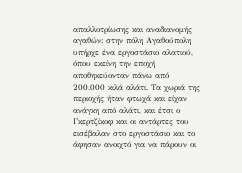απαλλοτρίωσης και αναδιανομής αγαθών: στην πόλη Αγαθούπολη υπήρχε ένα εργοστάσιο αλατιού, όπου εκείνη την εποχή αποθηκεύονταν πάνω από 200.000 κιλά αλάτι. Τα χωριά της περιοχής ήταν φτωχά και είχαν ανάγκη από αλάτι, και έτσι ο Γκερτζίκοφ και οι αντάρτες του εισέβαλαν στο εργοστάσιο και το άφησαν ανοιχτό για να πάρουν οι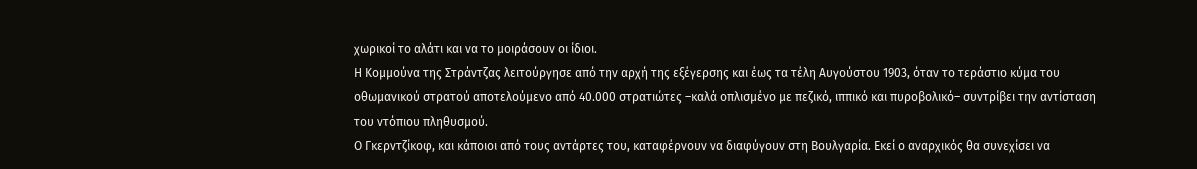χωρικοί το αλάτι και να το μοιράσουν οι ίδιοι.
Η Κομμούνα της Στράντζας λειτούργησε από την αρχή της εξέγερσης και έως τα τέλη Αυγούστου 1903, όταν το τεράστιο κύμα του οθωμανικού στρατού αποτελούμενο από 40.000 στρατιώτες –καλά οπλισμένο με πεζικό, ιππικό και πυροβολικό– συντρίβει την αντίσταση του ντόπιου πληθυσμού.
Ο Γκερντζίκοφ, και κάποιοι από τους αντάρτες του, καταφέρνουν να διαφύγουν στη Βουλγαρία. Εκεί ο αναρχικός θα συνεχίσει να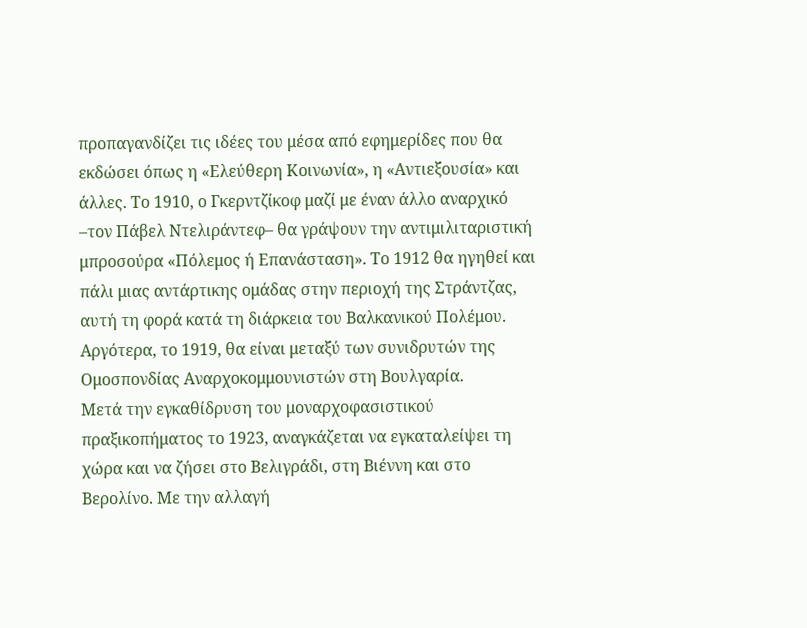προπαγανδίζει τις ιδέες του μέσα από εφημερίδες που θα εκδώσει όπως η «Ελεύθερη Κοινωνία», η «Αντιεξουσία» και άλλες. Το 1910, ο Γκερντζίκοφ μαζί με έναν άλλο αναρχικό –τον Πάβελ Ντελιράντεφ– θα γράψουν την αντιμιλιταριστική μπροσούρα «Πόλεμος ή Επανάσταση». Το 1912 θα ηγηθεί και πάλι μιας αντάρτικης ομάδας στην περιοχή της Στράντζας, αυτή τη φορά κατά τη διάρκεια του Βαλκανικού Πολέμου. Αργότερα, το 1919, θα είναι μεταξύ των συνιδρυτών της Ομοσπονδίας Αναρχοκομμουνιστών στη Βουλγαρία.
Μετά την εγκαθίδρυση του μοναρχοφασιστικού πραξικοπήματος το 1923, αναγκάζεται να εγκαταλείψει τη χώρα και να ζήσει στο Βελιγράδι, στη Βιέννη και στο Βερολίνο. Με την αλλαγή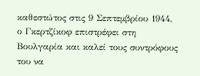καθεστώτος στις 9 Σεπτεμβρίου 1944, ο Γκερτζίκοφ επιστρέφει στη Βουλγαρία και καλεί τους συντρόφους του να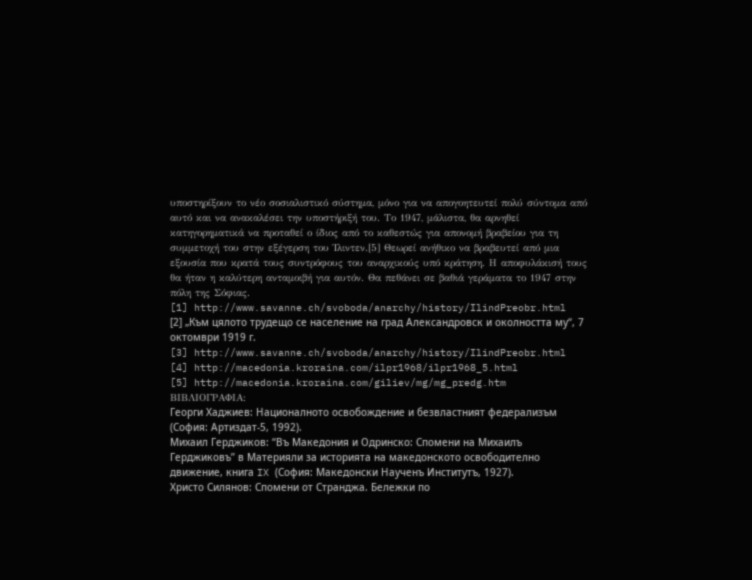υποστηρίξουν το νέο σοσιαλιστικό σύστημα, μόνο για να απογοητευτεί πολύ σύντομα από αυτό και να ανακαλέσει την υποστήριξή του. Το 1947, μάλιστα, θα αρνηθεί κατηγορηματικά να προταθεί ο ίδιος από το καθεστώς για απονομή βραβείου για τη συμμετοχή του στην εξέγερση του Ίλιντεν.[5] Θεωρεί ανήθικο να βραβευτεί από μια εξουσία που κρατά τους συντρόφους του αναρχικούς υπό κράτηση. Η αποφυλάκισή τους θα ήταν η καλύτερη ανταμοιβή για αυτόν. Θα πεθάνει σε βαθιά γεράματα το 1947 στην πόλη της Σόφιας.
[1] http://www.savanne.ch/svoboda/anarchy/history/IlindPreobr.html
[2] „Към цялото трудещо се население на град Александровск и околността му“, 7 октомври 1919 г.
[3] http://www.savanne.ch/svoboda/anarchy/history/IlindPreobr.html
[4] http://macedonia.kroraina.com/ilpr1968/ilpr1968_5.html
[5] http://macedonia.kroraina.com/giliev/mg/mg_predg.htm
ΒΙΒΛΙΟΓΡΑΦΙΑ:
Георги Хаджиев: Националното освобождение и безвластният федерализъм (София: Артиздат-5, 1992).
Михаил Герджиков: “Въ Македония и Одринско: Спомени на Михаилъ Герджиковъ” в Материяли за историята на македонското освободително движение, книга IX (София: Македонски Наученъ Институтъ, 1927).
Христо Силянов: Спомени от Странджа. Бележки по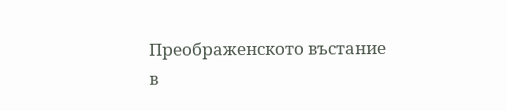Преображенското въстание в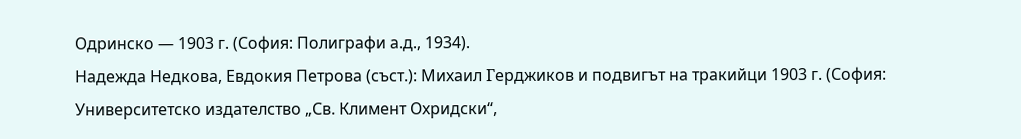Одринско — 1903 г. (София: Полиграфи а.д., 1934).
Надежда Недкова, Евдокия Петрова (съст.): Михаил Γерджиков и подвигът на тракийци 1903 г. (София: Университетско издателство „Св. Климент Охридски“,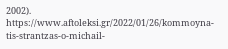2002).
https://www.aftoleksi.gr/2022/01/26/kommoyna-tis-strantzas-o-michail-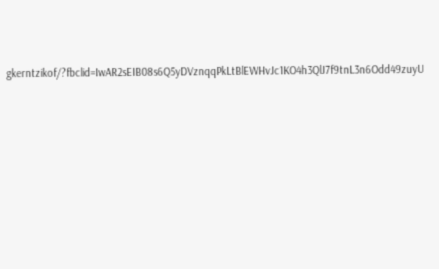gkerntzikof/?fbclid=IwAR2sEIB08s6Q5yDVznqqPkLtBlEWHvJc1KO4h3QlJ7f9tnL3n6Odd49zuyU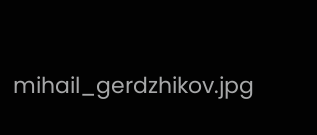mihail_gerdzhikov.jpg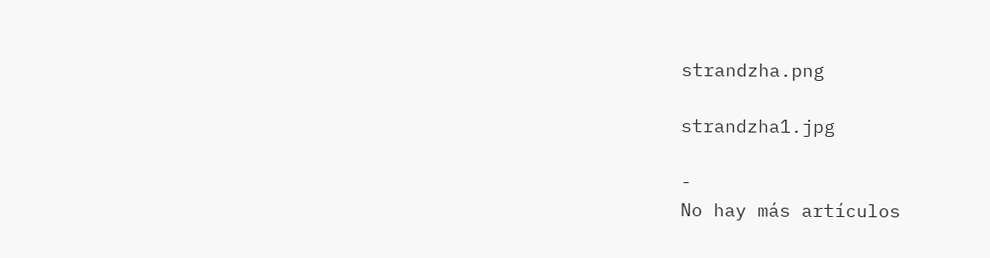strandzha.png

strandzha1.jpg

-
No hay más artículos